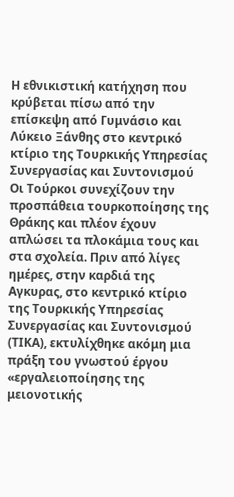Η εθνικιστική κατήχηση που κρύβεται πίσω από την επίσκεψη από Γυμνάσιο και Λύκειο Ξάνθης στο κεντρικό κτίριο της Τουρκικής Υπηρεσίας Συνεργασίας και Συντονισμού
Οι Τούρκοι συνεχίζουν την προσπάθεια τουρκοποίησης της Θράκης και πλέον έχουν απλώσει τα πλοκάμια τους και στα σχολεία. Πριν από λίγες ημέρες, στην καρδιά της Αγκυρας, στο κεντρικό κτίριο της Τουρκικής Υπηρεσίας Συνεργασίας και Συντονισμού (ΤΙΚΑ), εκτυλίχθηκε ακόμη μια πράξη του γνωστού έργου «εργαλειοποίησης της μειονοτικής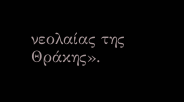νεολαίας της Θράκης».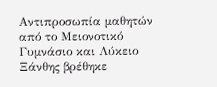Αντιπροσωπία μαθητών από το Μειονοτικό Γυμνάσιο και Λύκειο Ξάνθης βρέθηκε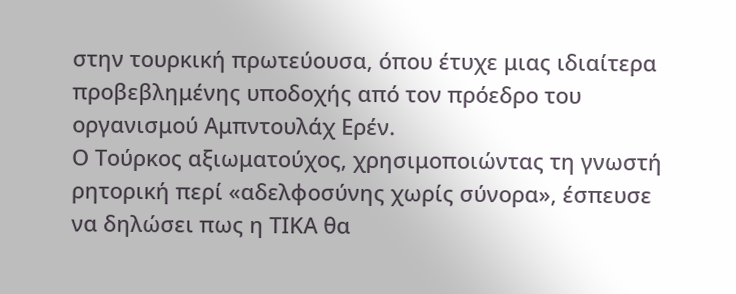στην τουρκική πρωτεύουσα, όπου έτυχε μιας ιδιαίτερα προβεβλημένης υποδοχής από τον πρόεδρο του οργανισμού Αμπντουλάχ Ερέν.
Ο Τούρκος αξιωματούχος, χρησιμοποιώντας τη γνωστή ρητορική περί «αδελφοσύνης χωρίς σύνορα», έσπευσε να δηλώσει πως η ΤΙΚΑ θα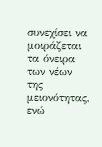συνεχίσει να μοιράζεται τα όνειρα των νέων της μειονότητας, ενώ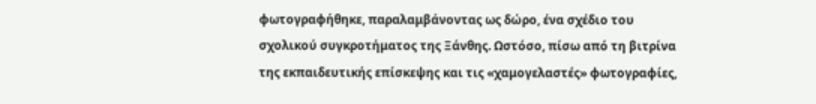φωτογραφήθηκε, παραλαμβάνοντας ως δώρο, ένα σχέδιο του σχολικού συγκροτήματος της Ξάνθης. Ωστόσο, πίσω από τη βιτρίνα της εκπαιδευτικής επίσκεψης και τις «χαμογελαστές» φωτογραφίες,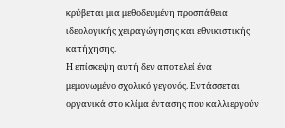κρύβεται μια μεθοδευμένη προσπάθεια ιδεολογικής χειραγώγησης και εθνικιστικής κατήχησης.
Η επίσκεψη αυτή δεν αποτελεί ένα μεμονωμένο σχολικό γεγονός. Εντάσσεται οργανικά στο κλίμα έντασης που καλλιεργούν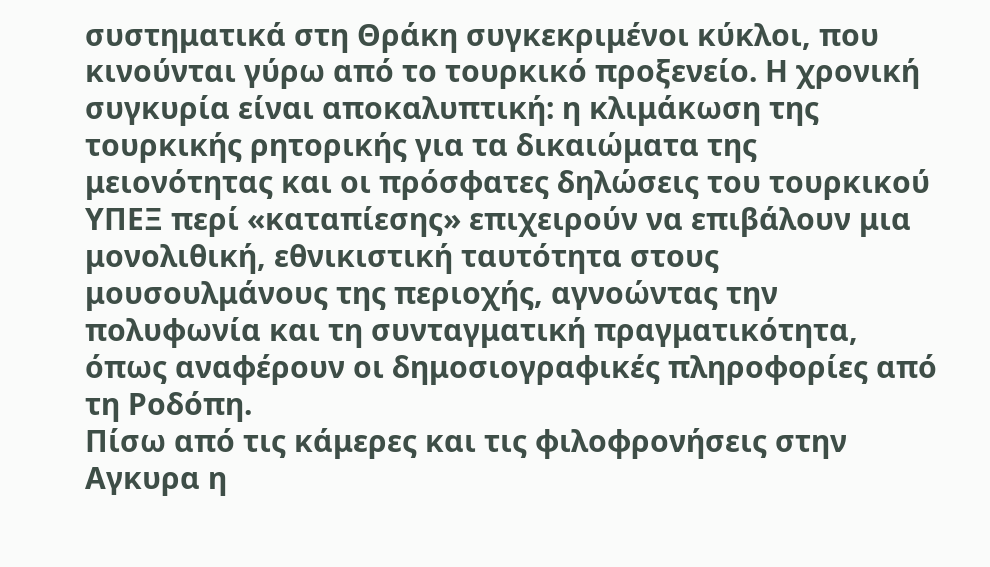συστηματικά στη Θράκη συγκεκριμένοι κύκλοι, που κινούνται γύρω από το τουρκικό προξενείο. Η χρονική συγκυρία είναι αποκαλυπτική: η κλιμάκωση της τουρκικής ρητορικής για τα δικαιώματα της μειονότητας και οι πρόσφατες δηλώσεις του τουρκικού ΥΠΕΞ περί «καταπίεσης» επιχειρούν να επιβάλουν μια μονολιθική, εθνικιστική ταυτότητα στους μουσουλμάνους της περιοχής, αγνοώντας την πολυφωνία και τη συνταγματική πραγματικότητα, όπως αναφέρουν οι δημοσιογραφικές πληροφορίες από τη Ροδόπη.
Πίσω από τις κάμερες και τις φιλοφρονήσεις στην Αγκυρα η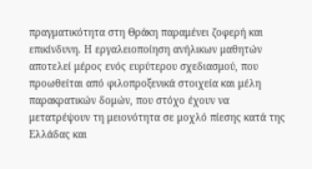πραγματικότητα στη Θράκη παραμένει ζοφερή και επικίνδυνη. Η εργαλειοποίηση ανήλικων μαθητών αποτελεί μέρος ενός ευρύτερου σχεδιασμού, που προωθείται από φιλοπροξενικά στοιχεία και μέλη παρακρατικών δομών, που στόχο έχουν να μετατρέψουν τη μειονότητα σε μοχλό πίεσης κατά της Ελλάδας και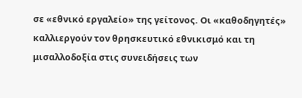σε «εθνικό εργαλείο» της γείτονος. Οι «καθοδηγητές» καλλιεργούν τον θρησκευτικό εθνικισμό και τη μισαλλοδοξία στις συνειδήσεις των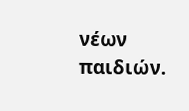νέων παιδιών.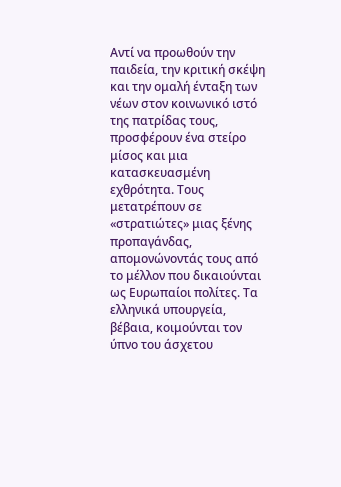Αντί να προωθούν την παιδεία, την κριτική σκέψη και την ομαλή ένταξη των νέων στον κοινωνικό ιστό της πατρίδας τους, προσφέρουν ένα στείρο μίσος και μια κατασκευασμένη εχθρότητα. Τους μετατρέπουν σε «στρατιώτες» μιας ξένης προπαγάνδας, απομονώνοντάς τους από το μέλλον που δικαιούνται ως Ευρωπαίοι πολίτες. Τα ελληνικά υπουργεία, βέβαια, κοιμούνται τον ύπνο του άσχετου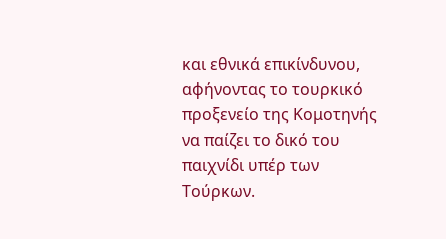και εθνικά επικίνδυνου, αφήνοντας το τουρκικό προξενείο της Κομοτηνής να παίζει το δικό του παιχνίδι υπέρ των Τούρκων.